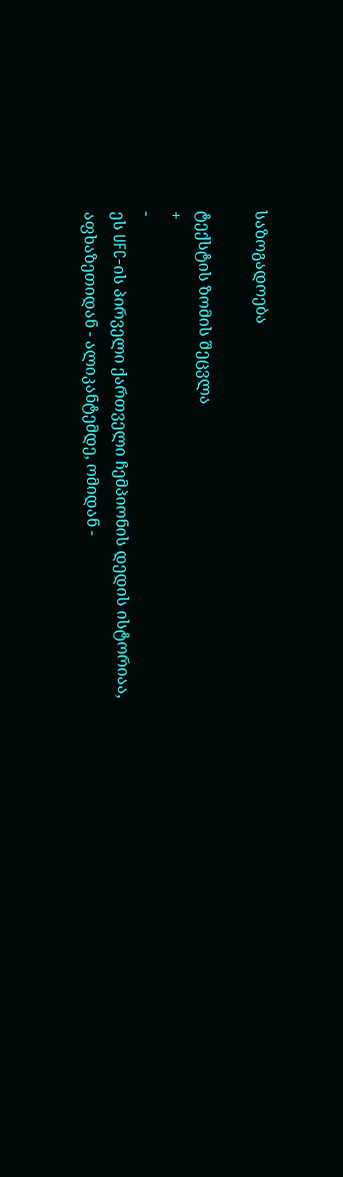საზოგადოება

ტექსტის ზომის შეცვლა
+
-
ეს UFC-ის პირველი ქართველი ჩემპიონის დედის ისტორიაა, აფხაზეთიდან - ალიკანტემდე, ომიდან -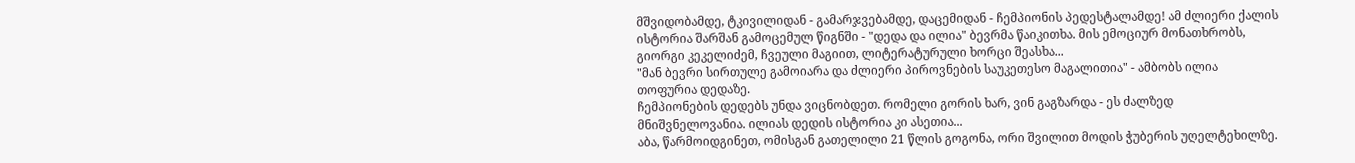მშვიდობამდე, ტკივილიდან - გამარჯვებამდე, დაცემიდან - ჩემპიონის პედესტალამდე! ამ ძლიერი ქალის ისტორია შარშან გამოცემულ წიგნში - "დედა და ილია" ბევრმა წაიკითხა. მის ემოციურ მონათხრობს, გიორგი კეკელიძემ, ჩვეული მაგიით, ლიტერატურული ხორცი შეასხა...
"მან ბევრი სირთულე გამოიარა და ძლიერი პიროვნების საუკეთესო მაგალითია" - ამბობს ილია თოფურია დედაზე.
ჩემპიონების დედებს უნდა ვიცნობდეთ. რომელი გორის ხარ, ვინ გაგზარდა - ეს ძალზედ მნიშვნელოვანია. ილიას დედის ისტორია კი ასეთია...
აბა, წარმოიდგინეთ, ომისგან გათელილი 21 წლის გოგონა, ორი შვილით მოდის ჭუბერის უღელტეხილზე.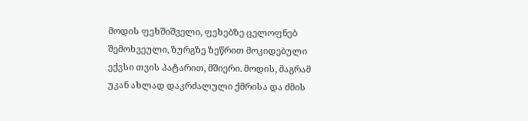მოდის ფეხშიშველი, ფეხებზე ცელოფნებ შემოხვეული, ზურგზე ზეწრით მოკიდებული ექვსი თვის პატარით, მშიერი. მოდის, მაგრამ უკან ახლად დაკრძალული ქმრისა და ძმის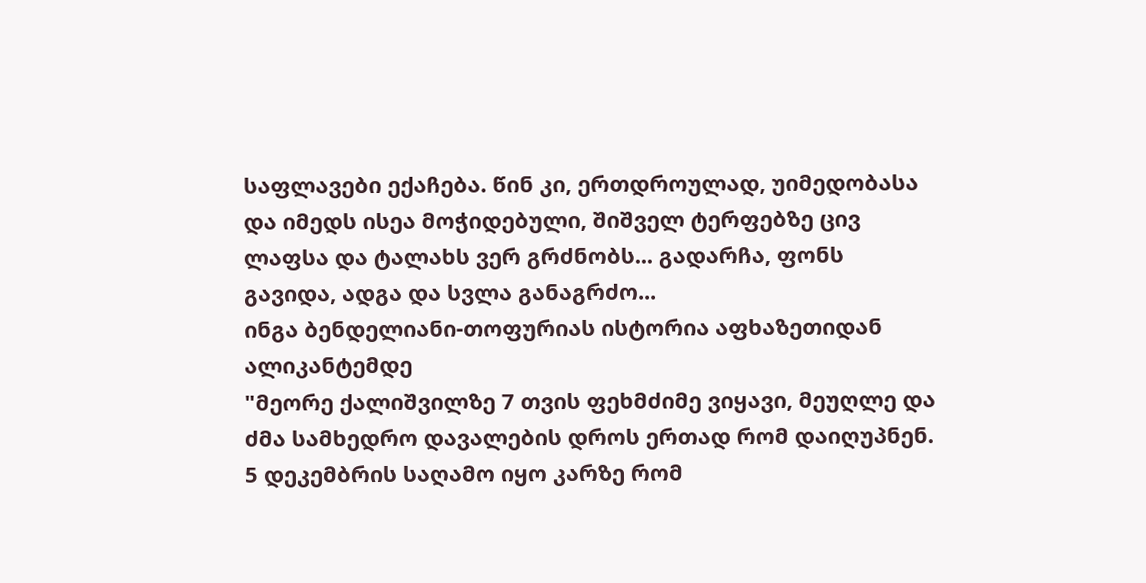საფლავები ექაჩება. წინ კი, ერთდროულად, უიმედობასა და იმედს ისეა მოჭიდებული, შიშველ ტერფებზე ცივ ლაფსა და ტალახს ვერ გრძნობს... გადარჩა, ფონს გავიდა, ადგა და სვლა განაგრძო...
ინგა ბენდელიანი-თოფურიას ისტორია აფხაზეთიდან ალიკანტემდე
"მეორე ქალიშვილზე 7 თვის ფეხმძიმე ვიყავი, მეუღლე და ძმა სამხედრო დავალების დროს ერთად რომ დაიღუპნენ. 5 დეკემბრის საღამო იყო კარზე რომ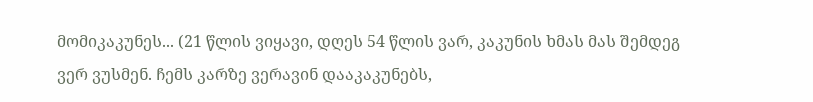მომიკაკუნეს... (21 წლის ვიყავი, დღეს 54 წლის ვარ, კაკუნის ხმას მას შემდეგ ვერ ვუსმენ. ჩემს კარზე ვერავინ დააკაკუნებს,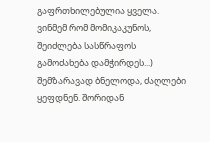გაფრთხილებულია ყველა. ვინმემ რომ მომიკაკუნოს, შეიძლება სასწრაფოს გამოძახება დამჭირდეს...)
შემზარავად ბნელოდა, ძაღლები ყეფდნენ. შორიდან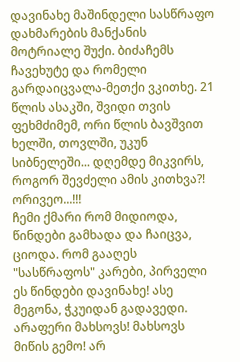დავინახე მაშინდელი სასწრაფო დახმარების მანქანის მოტრიალე შუქი. ბიძაჩემს ჩავეხუტე და რომელი გარდაიცვალა-მეთქი ვკითხე. 21 წლის ასაკში, შვიდი თვის ფეხმძიმემ, ორი წლის ბავშვით ხელში, თოვლში, უკუნ სიბნელეში... დღემდე მიკვირს, როგორ შევძელი ამის კითხვა?!
ორივეო...!!!
ჩემი ქმარი რომ მიდიოდა, წინდები გამხადა და ჩაიცვა, ციოდა. რომ გააღეს "სასწრაფოს" კარები, პირველი ეს წინდები დავინახე! ასე მეგონა, ჭკუიდან გადავედი. არაფერი მახსოვს! მახსოვს მიწის გემო! არ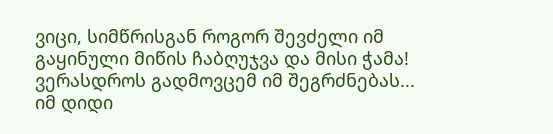ვიცი, სიმწრისგან როგორ შევძელი იმ გაყინული მიწის ჩაბღუჯვა და მისი ჭამა! ვერასდროს გადმოვცემ იმ შეგრძნებას... იმ დიდი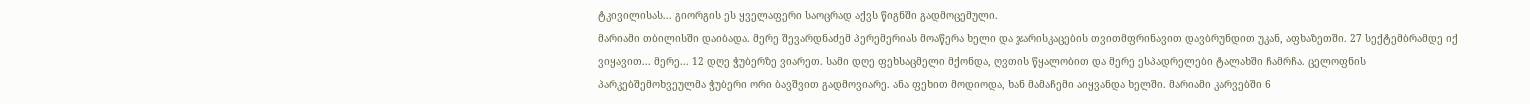ტკივილისას... გიორგის ეს ყველაფერი საოცრად აქვს წიგნში გადმოცემული.
მარიამი თბილისში დაიბადა. მერე შევარდნაძემ პერემერიას მოაწერა ხელი და ჯარისკაცების თვითმფრინავით დავბრუნდით უკან, აფხაზეთში. 27 სექტემბრამდე იქ ვიყავით... მერე... 12 დღე ჭუბერზე ვიარეთ. სამი დღე ფეხსაცმელი მქონდა, ღვთის წყალობით და მერე ესპადრელები ტალახში ჩამრჩა. ცელოფნის პარკებშემოხვეულმა ჭუბერი ორი ბავშვით გადმოვიარე. ანა ფეხით მოდიოდა, ხან მამაჩემი აიყვანდა ხელში. მარიამი კარვებში 6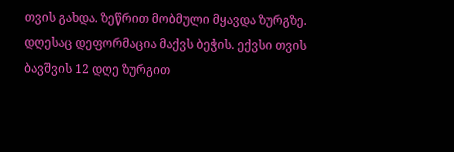თვის გახდა. ზეწრით მობმული მყავდა ზურგზე. დღესაც დეფორმაცია მაქვს ბეჭის. ექვსი თვის ბავშვის 12 დღე ზურგით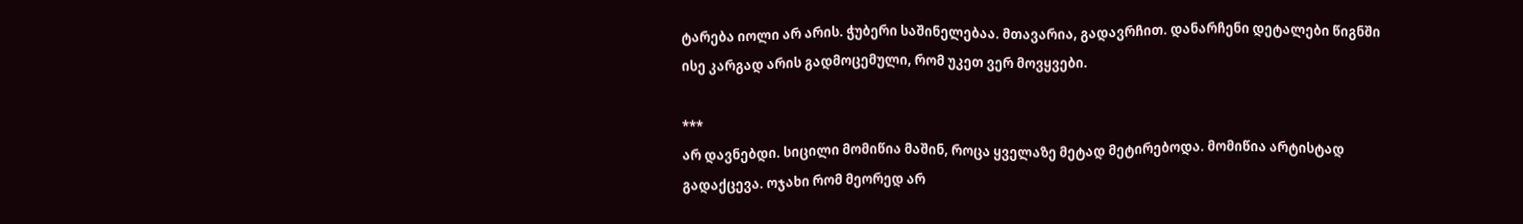ტარება იოლი არ არის. ჭუბერი საშინელებაა. მთავარია, გადავრჩით. დანარჩენი დეტალები წიგნში ისე კარგად არის გადმოცემული, რომ უკეთ ვერ მოვყვები.

***
არ დავნებდი. სიცილი მომიწია მაშინ, როცა ყველაზე მეტად მეტირებოდა. მომიწია არტისტად გადაქცევა. ოჯახი რომ მეორედ არ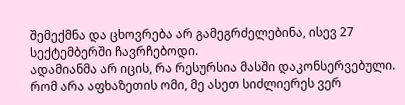შემექმნა და ცხოვრება არ გამეგრძელებინა, ისევ 27 სექტემბერში ჩავრჩებოდი.
ადამიანმა არ იცის, რა რესურსია მასში დაკონსერვებული. რომ არა აფხაზეთის ომი, მე ასეთ სიძლიერეს ვერ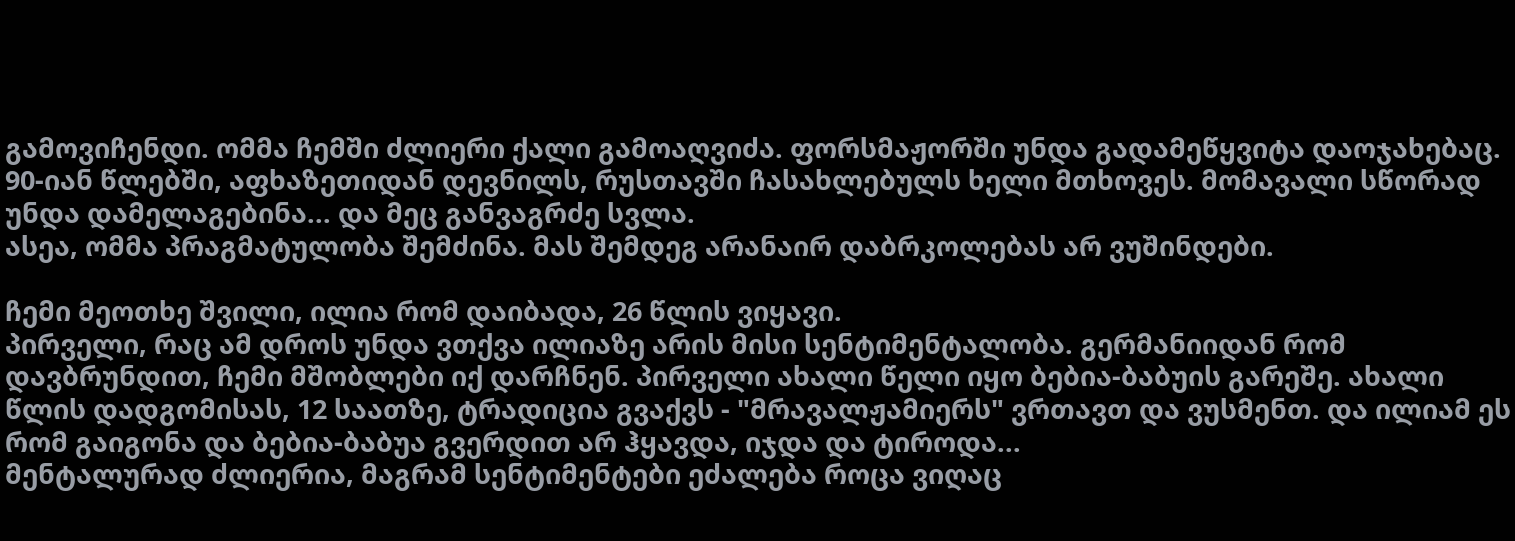გამოვიჩენდი. ომმა ჩემში ძლიერი ქალი გამოაღვიძა. ფორსმაჟორში უნდა გადამეწყვიტა დაოჯახებაც. 90-იან წლებში, აფხაზეთიდან დევნილს, რუსთავში ჩასახლებულს ხელი მთხოვეს. მომავალი სწორად უნდა დამელაგებინა... და მეც განვაგრძე სვლა.
ასეა, ომმა პრაგმატულობა შემძინა. მას შემდეგ არანაირ დაბრკოლებას არ ვუშინდები.

ჩემი მეოთხე შვილი, ილია რომ დაიბადა, 26 წლის ვიყავი.
პირველი, რაც ამ დროს უნდა ვთქვა ილიაზე არის მისი სენტიმენტალობა. გერმანიიდან რომ დავბრუნდით, ჩემი მშობლები იქ დარჩნენ. პირველი ახალი წელი იყო ბებია-ბაბუის გარეშე. ახალი წლის დადგომისას, 12 საათზე, ტრადიცია გვაქვს - "მრავალჟამიერს" ვრთავთ და ვუსმენთ. და ილიამ ეს რომ გაიგონა და ბებია-ბაბუა გვერდით არ ჰყავდა, იჯდა და ტიროდა...
მენტალურად ძლიერია, მაგრამ სენტიმენტები ეძალება როცა ვიღაც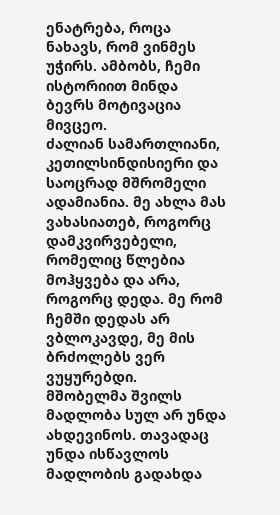ენატრება, როცა ნახავს, რომ ვინმეს უჭირს. ამბობს, ჩემი ისტორიით მინდა ბევრს მოტივაცია მივცეო.
ძალიან სამართლიანი, კეთილსინდისიერი და საოცრად მშრომელი ადამიანია. მე ახლა მას ვახასიათებ, როგორც დამკვირვებელი, რომელიც წლებია მოჰყვება და არა, როგორც დედა. მე რომ ჩემში დედას არ ვბლოკავდე, მე მის ბრძოლებს ვერ ვუყურებდი.
მშობელმა შვილს მადლობა სულ არ უნდა ახდევინოს. თავადაც უნდა ისწავლოს მადლობის გადახდა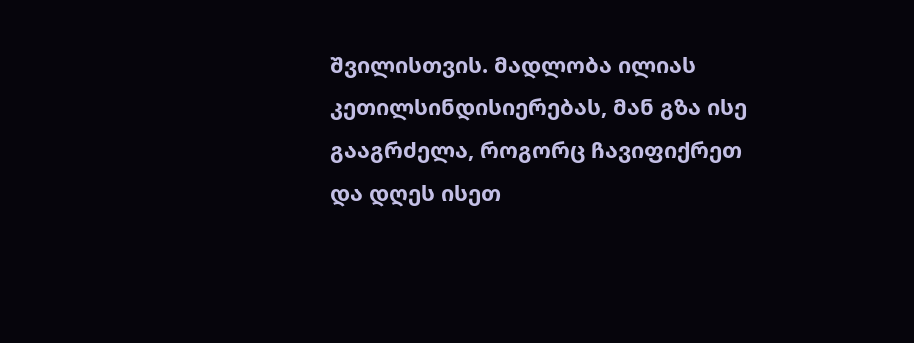შვილისთვის. მადლობა ილიას კეთილსინდისიერებას, მან გზა ისე გააგრძელა, როგორც ჩავიფიქრეთ და დღეს ისეთ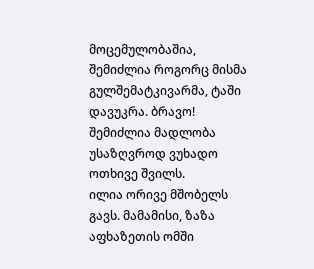მოცემულობაშია, შემიძლია როგორც მისმა გულშემატკივარმა, ტაში დავუკრა. ბრავო! შემიძლია მადლობა უსაზღვროდ ვუხადო ოთხივე შვილს.
ილია ორივე მშობელს გავს. მამამისი, ზაზა აფხაზეთის ომში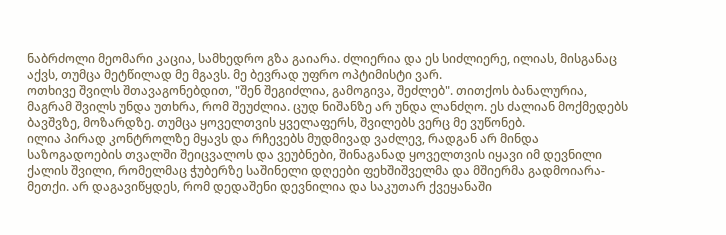ნაბრძოლი მეომარი კაცია, სამხედრო გზა გაიარა. ძლიერია და ეს სიძლიერე, ილიას, მისგანაც აქვს, თუმცა მეტწილად მე მგავს. მე ბევრად უფრო ოპტიმისტი ვარ.
ოთხივე შვილს შთავაგონებდით, "შენ შეგიძლია, გამოგივა, შეძლებ". თითქოს ბანალურია, მაგრამ შვილს უნდა უთხრა, რომ შეუძლია. ცუდ ნიშანზე არ უნდა ლანძღო. ეს ძალიან მოქმედებს ბავშვზე, მოზარდზე. თუმცა ყოველთვის ყველაფერს, შვილებს ვერც მე ვუწონებ.
ილია პირად კონტროლზე მყავს და რჩევებს მუდმივად ვაძლევ, რადგან არ მინდა საზოგადოების თვალში შეიცვალოს და ვეუბნები, შინაგანად ყოველთვის იყავი იმ დევნილი ქალის შვილი, რომელმაც ჭუბერზე საშინელი დღეები ფეხშიშველმა და მშიერმა გადმოიარა-მეთქი. არ დაგავიწყდეს, რომ დედაშენი დევნილია და საკუთარ ქვეყანაში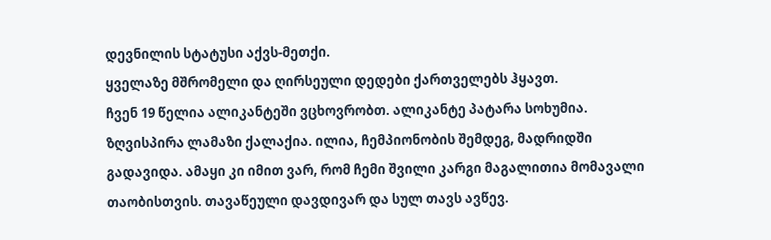დევნილის სტატუსი აქვს-მეთქი.
ყველაზე მშრომელი და ღირსეული დედები ქართველებს ჰყავთ.
ჩვენ 19 წელია ალიკანტეში ვცხოვრობთ. ალიკანტე პატარა სოხუმია. ზღვისპირა ლამაზი ქალაქია. ილია, ჩემპიონობის შემდეგ, მადრიდში გადავიდა. ამაყი კი იმით ვარ, რომ ჩემი შვილი კარგი მაგალითია მომავალი თაობისთვის. თავაწეული დავდივარ და სულ თავს ავწევ.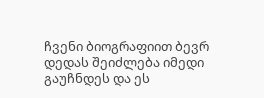ჩვენი ბიოგრაფიით ბევრ დედას შეიძლება იმედი გაუჩნდეს და ეს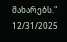მახარებს."
12/31/2025